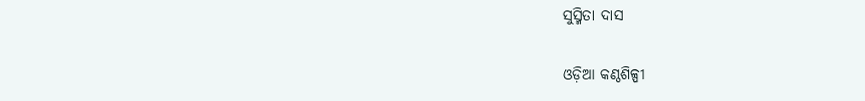ସୁସ୍ମିତା ଦାସ

ଓଡ଼ିଆ କଣ୍ଠଶିଳ୍ପୀ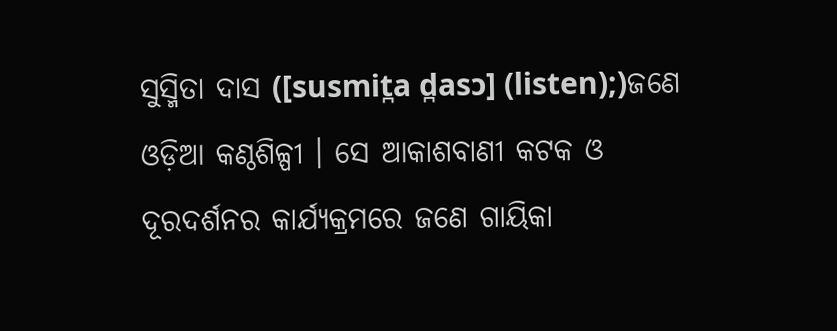ସୁସ୍ମିତା ଦାସ‌ ([susmit̪a d̪asɔ] (listen);)ଜଣେ ଓଡ଼ିଆ କଣ୍ଠଶିଳ୍ପୀ । ସେ ଆକାଶବାଣୀ କଟକ ଓ ଦୂରଦର୍ଶନର କାର୍ଯ୍ୟକ୍ରମରେ ଜଣେ ଗାୟିକା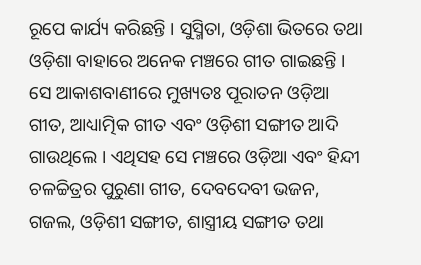ରୂପେ କାର୍ଯ୍ୟ କରିଛନ୍ତି । ସୁସ୍ମିତା, ଓଡ଼ିଶା ଭିତରେ ତ‌ଥା ଓଡ଼ିଶା ବାହାରେ ଅନେକ ମଞ୍ଚରେ ଗୀତ ଗାଇଛନ୍ତି । ସେ ଆକାଶବାଣୀରେ ମୁଖ୍ୟତଃ ପୂରାତନ ଓଡ଼ିଆ ଗୀତ, ଆଧ୍ୟାତ୍ମିକ ଗୀତ ଏବଂ ଓଡ଼ିଶୀ ସଙ୍ଗୀତ ଆଦି ଗାଉଥିଲେ । ଏଥିସ‌ହ ସେ ମଞ୍ଚରେ ଓଡ଼ିଆ ଏବଂ ହିନ୍ଦୀ ଚଳଚ୍ଚିତ୍ରର ପୁରୁଣା ଗୀତ, ଦେବଦେବୀ ଭଜନ, ଗଜଲ, ଓଡ଼ିଶୀ ସଙ୍ଗୀତ, ଶାସ୍ତ୍ରୀୟ ସଙ୍ଗୀତ ତ‌ଥା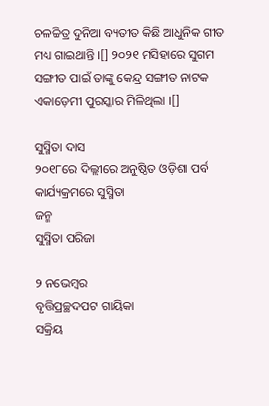ଚଳଚ୍ଚିତ୍ର ଦୁନିଆ ବ୍ୟତୀତ କିଛି ଆଧୁନିକ ଗୀତ ମଧ୍ୟ ଗାଇଥାନ୍ତି ।[] ୨୦୨୧ ମସିହାରେ ସୁଗମ ସଙ୍ଗୀତ ପାଇଁ ତାଙ୍କୁ କେନ୍ଦ୍ର ସଙ୍ଗୀତ ନାଟକ ଏକାଡ଼େମୀ ପୁରସ୍କାର ମିଳିଥିଲା ।[]

ସୁସ୍ମିତା ଦାସ
୨୦୧୮ରେ ଦିଲ୍ଲୀରେ ଅନୁଷ୍ଠିତ ଓଡ଼ିଶା ପର୍ବ କାର୍ଯ୍ୟକ୍ରମରେ ସୁସ୍ମିତା
ଜନ୍ମ
ସୁସ୍ମିତା ପରିଜା

୨ ନଭେମ୍ବର
ବୃତ୍ତିପ୍ରଚ୍ଛଦପଟ ଗାୟିକା
ସକ୍ରିୟ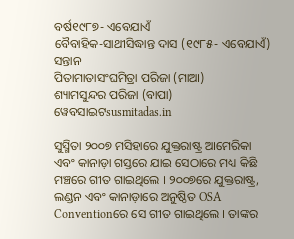ବର୍ଷ୧୯୮୭- ଏବେଯାଏଁ
ବୈବାହିକ-ସାଥୀସିଦ୍ଧାନ୍ତ ଦାସ (୧୯୮୫- ଏବେଯାଏଁ)
ସନ୍ତାନ
ପିତାମାତାସଂଘମିତ୍ରା ପରିଜା (ମାଆ)
ଶ୍ୟାମସୁନ୍ଦର ପରିଜା (ବାପା)
ୱେବସାଇଟsusmitadas.in

ସୁସ୍ମିତା ୨୦୦୭ ମସିହାରେ ଯୁକ୍ତରାଷ୍ଟ୍ର ଆମେରିକା ଏବଂ କାନାଡ଼ା ଗସ୍ତରେ ଯାଇ ସେଠାରେ ମଧ୍ୟ କିଛି ମଞ୍ଚରେ ଗୀତ ଗାଇଥିଲେ । ୨୦୦୭ରେ ଯୁକ୍ତରାଷ୍ଟ୍ର, ଲଣ୍ଡନ ଏବଂ କାନାଡ଼ାରେ ଅନୁଷ୍ଠିତ OSA Conventionରେ ସେ ଗୀତ ଗାଇଥିଲେ । ତାଙ୍କର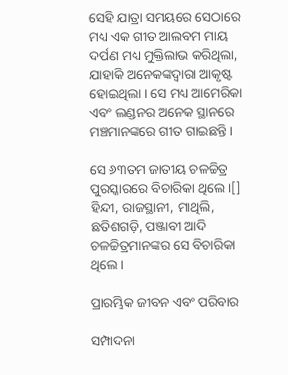ସେହି ଯାତ୍ରା ସମୟରେ ସେଠାରେ ମଧ୍ୟ ଏକ ଗୀତ ଆଲବମ ‌ମାୟ ଦର୍ପଣ‌ ମଧ୍ୟ ମୁକ୍ତିଲାଭ କରିଥିଲା, ଯାହାକି ଅନେକଙ୍କଦ୍ୱାରା ଆକୃଷ୍ଟ ହୋଇଥିଲା । ସେ ମଧ୍ୟ ଆମେରିକା ଏବଂ ଲଣ୍ଡନର ଅନେକ ସ୍ଥାନରେ ମଞ୍ଚମାନଙ୍କରେ ଗୀତ ଗାଇଛନ୍ତି ।

ସେ ୬୩ତମ ଜାତୀୟ ଚଳଚ୍ଚିତ୍ର ପୁରସ୍କାରରେ ବିଚାରିକା ଥିଲେ ।[] ହିନ୍ଦୀ, ରାଜସ୍ଥାନୀ, ମାଥିଲି, ଛତିଶଗଡ଼ି, ପଞ୍ଜାବୀ ଆଦି ଚଳଚ୍ଚିତ୍ରମାନଙ୍କର ସେ ବିଚାରିକା ଥିଲେ ।

ପ୍ରାରମ୍ଭିକ ଜୀବନ ଏବଂ ପରିବାର

ସମ୍ପାଦନା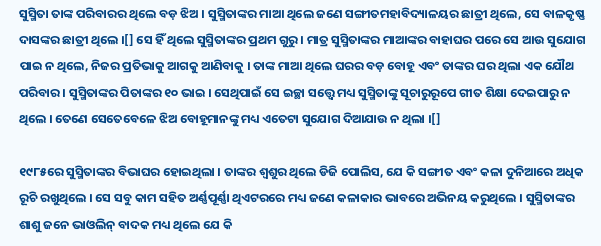ସୁସ୍ମିତା ତାଙ୍କ ପରିବାରର ଥିଲେ ବଡ଼ ଝିଅ । ସୁସ୍ମିତାଙ୍କର ମାଆ ଥିଲେ ଜଣେ ସଙ୍ଗୀତମହାବିଦ୍ୟାଳୟର ଛାତ୍ରୀ ଥିଲେ, ସେ ବାଳକୃଷ୍ଣ ଦାସଙ୍କର ଛାତ୍ରୀ ଥିଲେ ।[] ସେ ହିଁ ଥିଲେ ସୁସ୍ମିତାଙ୍କର ପ୍ରଥମ ଗୁରୁ । ମାତ୍ର ସୁସ୍ମିତାଙ୍କର ମାଆଙ୍କର ବାହାଘର ପରେ ସେ ଆଉ ସୁଯୋଗ ପାଇ ନ ଥିଲେ, ନିଜର ପ୍ରତିଭାକୁ ଆଗକୁ ଆଣିବାକୁ । ତାଙ୍କ ମାଆ ଥିଲେ ଘରର ବଡ଼ ବୋହୂ ଏବଂ ତାଙ୍କର ଘର ଥିଲା ଏକ ଯୌଥ ପରିବାର । ସୁସ୍ମିତାଙ୍କର ପିତାଙ୍କର ୧୦ ଭାଇ । ସେଥିପାଇଁ ସେ ଇଚ୍ଛା ସତ୍ତ୍ୱେ ମଧ୍ୟ ସୁସ୍ମିତାଙ୍କୁ ସୂଚାରୁରୂପେ ଗୀତ ଶିକ୍ଷା ଦେଇପାରୁ ନ ଥିଲେ । ତେଣେ ସେତେବେଳେ ଝିଅ ବୋହୂମାନଙ୍କୁ ମଧ୍ୟ ଏତେଟା ସୁଯୋଗ ଦିଆଯାଉ ନ ଥିଲା ।[]

୧୯୮୫ରେ ସୁସ୍ମିତାଙ୍କର ବିଭାଘର ହୋଇଥିଲା । ତାଙ୍କର ଶ୍ୱଶୁର ଥିଲେ ଡିଜି ପୋଲିସ, ଯେ କି ସଙ୍ଗୀତ ଏବଂ କଳା ଦୁନିଆରେ ଅଧିକ ରୂଚି ରଖୁଥିଲେ । ସେ ସବୁ କାମ ସ‌ହିତ ଅର୍ଣ୍ଣପୂର୍ଣ୍ଣା ଥିଏଟରରେ ମଧ୍ୟ ଜଣେ କଳାକାର ଭାବରେ ଅଭିନୟ କରୁଥିଲେ । ସୁସ୍ମିତାଙ୍କର ଶାଶୁ ଜନେ ଭାଓଲିନ୍ ବାଦକ ମଧ୍ୟ ଥିଲେ ଯେ କି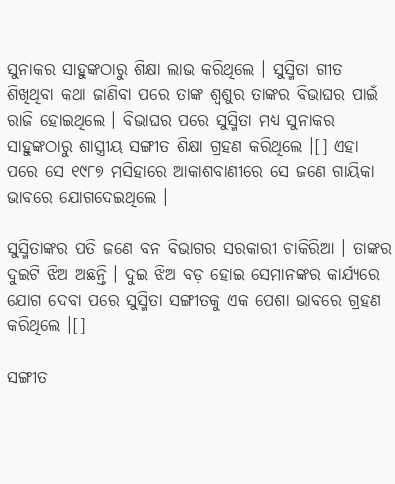ସୁନାକର ସାହୁଙ୍କଠାରୁ ଶିକ୍ଷା ଲାଭ କରିଥିଲେ । ସୁସ୍ମିତା ଗୀତ ଶିଖିଥିବା କଥା ଜାଣିବା ପରେ ତାଙ୍କ ଶ୍ୱଶୁର ତାଙ୍କର ବିଭାଘର ପାଇଁ ରାଜି ହୋଇଥିଲେ । ବିଭାଘର ପରେ ସୁସ୍ମିତା ମଧ୍ୟ ସୁନାକର ସାହୁଙ୍କଠାରୁ ଶାସ୍ତ୍ରୀୟ ସଙ୍ଗୀତ ଶିକ୍ଷା ଗ୍ରହଣ କରିଥିଲେ ।[] ଏହା ପରେ ସେ ୧୯୮୭ ମସିହାରେ ଆକାଶବାଣୀରେ ସେ ଜଣେ ଗାୟିକା ଭାବରେ ଯୋଗଦେଇଥିଲେ ।

ସୁସ୍ମିତାଙ୍କର ପତି ଜଣେ ବନ ବିଭାଗର ସରକାରୀ ଚାକିରିଆ । ତାଙ୍କର ଦୁଇଟି ଝିଅ ଅଛନ୍ତି । ଦୁଇ ଝିଅ ବଡ଼ ହୋଇ ସେମାନଙ୍କର କାର୍ଯ୍ୟରେ ଯୋଗ ଦେବା ପରେ ସୁସ୍ମିତା ସଙ୍ଗୀତକୁ ଏକ ପେଶା ଭାବରେ ଗ୍ରହଣ କରିଥିଲେ ।[]

ସଙ୍ଗୀତ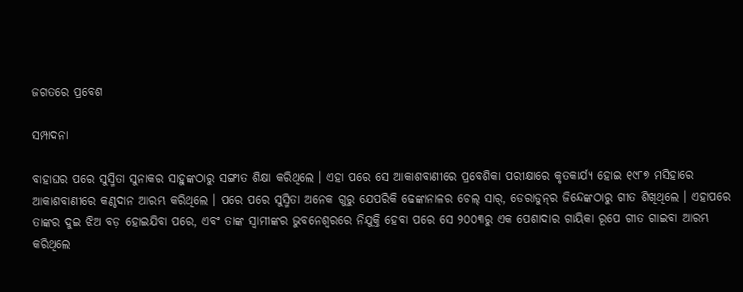ଜଗତରେ ପ୍ରବେଶ

ସମ୍ପାଦନା

ବାହାଘର ପରେ ସୁସ୍ମିତା ସୁନାକର ସାହୁଙ୍କଠାରୁ ସଙ୍ଗୀତ ଶିକ୍ଷା କରିଥିଲେ । ଏହା ପରେ ସେ ଆକାଶବାଣୀରେ ପ୍ରବେଶିକା ପରୀକ୍ଷାରେ କୃତକାର୍ଯ୍ୟ ହୋଇ ୧୯୮୭ ମସିହାରେ ଆକାଶବାଣୀରେ କଣ୍ଠଦାନ ଆରମ୍ଭ କରିଥିଲେ । ପରେ ପରେ ସୁସ୍ମିତା ଅନେକ ଗୁରୁ ଯେପରିକି ଢେଙ୍କାନାଳର ଚେଲ୍ ସାର୍, ଡେରାଡୁନ୍‌ର ଜିନ୍ଦେଙ୍କଠାରୁ ଗୀତ ଶିଖିଥିଲେ । ଏହାପରେ ତାଙ୍କର ଦୁଇ ଝିଅ ବଡ଼ ହୋଇଯିବା ପରେ, ଏବଂ ତାଙ୍କ ସ୍ୱାମୀଙ୍କର ଭୁବନେଶ୍ୱରରେ ନିଯୁକ୍ତି ହେବା ପରେ ସେ ୨୦୦୩ରୁ ଏକ ପେଶାଦାର ଗାୟିକା ରୂପେ ଗୀତ ଗାଇବା ଆରମ୍ଭ କରିଥିଲେ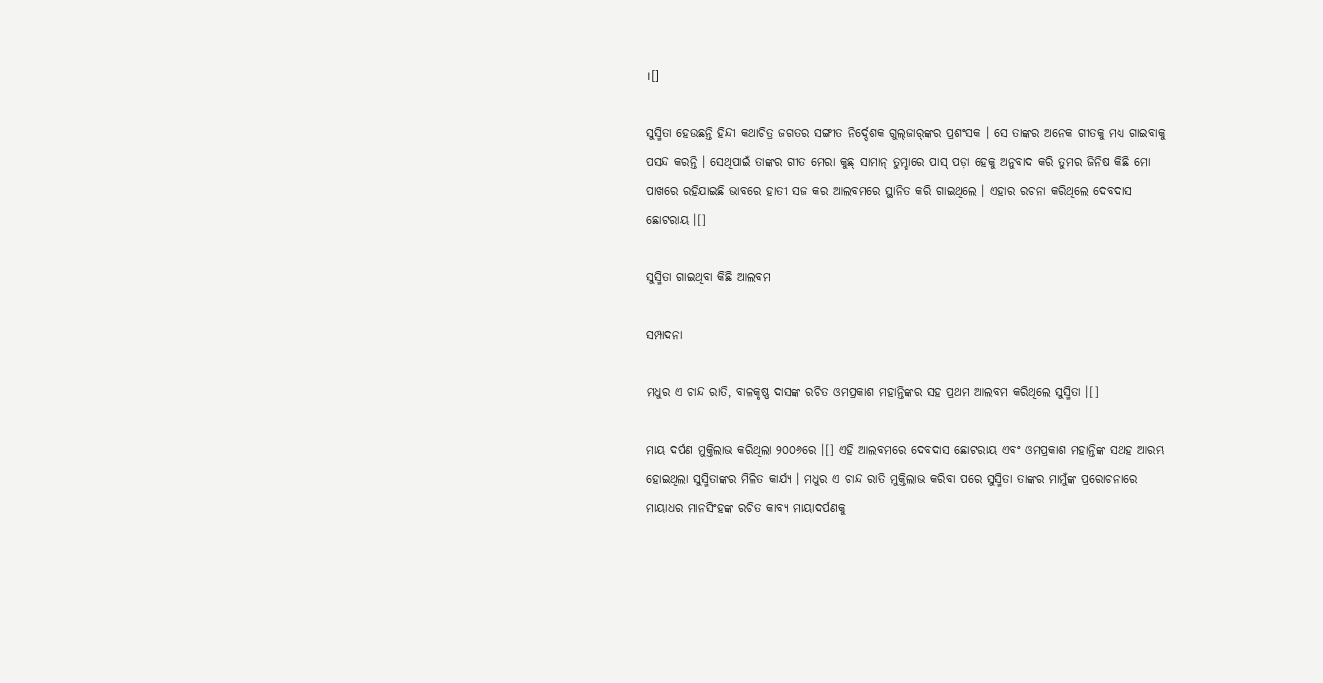।[]

ସୁସ୍ମିତା ହେଉଛନ୍ତି ହିନ୍ଦୀ କଥାଚିତ୍ର ଜଗତର ସଙ୍ଗୀତ ନିର୍ଦ୍ଦେଶକ ‌ଗୁଲ୍‌ଜାର୍‌ଙ୍କର ପ୍ରଶଂସକ । ସେ ତାଙ୍କର ଅନେକ ଗୀତକୁ ମଧ୍ୟ ଗାଇବାକୁ ପସନ୍ଦ କରନ୍ତି । ସେଥିପାଇଁ ତାଙ୍କର ଗୀତ ‌ମେରା କୁଛ୍ ସାମାନ୍ ତୁମ୍ହାରେ ପାସ୍ ପଡ଼ା ହେ‌କୁ ଅନୁବାଦ କରି ‌ତୁମର ଜିନିଷ କିଛି ମୋ ପାଖରେ ର‌ହିଯାଇଛି‌ ଭାବରେ ‌ହାତୀ ସଜ କର‌ ଆଲବମରେ ସ୍ଥାନିତ କରି ଗାଇଥିଲେ । ଏହାର ରଚନା କରିଥିଲେ ଦେବଦାସ ଛୋଟରାୟ ।[]

ସୁସ୍ମିତା ଗାଇଥିବା କିଛି ଆଲବମ

ସମ୍ପାଦନା

ମଧୁର ଏ ଚାନ୍ଦ ରାତି‌, ବାଳକୃଷ୍ଣ ଦାସଙ୍କ ରଚିତ ଓମ‌ପ୍ରକାଶ ମହାନ୍ତିଙ୍କର ସ‌ହ ପ୍ରଥମ ଆଲବମ କରିଥିଲେ ସୁସ୍ମିତା ।[]

ମାୟ ଦର୍ପଣ‌ ମୁକ୍ତିଲାଭ କରିଥିଲା ୨୦୦୬ରେ ।[] ଏହି ଆଲବମରେ ଦେବଦାସ ଛୋଟରାୟ ଏବଂ ଓମ‌ପ୍ରକାଶ ମହାନ୍ତିଙ୍କ ସ‌ଥହ ଆରମ୍ଭ ହୋଇଥିଲା ସୁସ୍ମିତାଙ୍କର ମିଳିତ କାର୍ଯ୍ୟ । ମଧୁର ଏ ଚାନ୍ଦ ରାତି ମୁକ୍ତିଲାଭ କରିବା ପରେ ସୁସ୍ମିତା ତାଙ୍କର ମାମୁଁଙ୍କ ପ୍ରରୋଚନାରେ ମାୟାଧର ମାନସିଂହଙ୍କ ରଚିତ କାବ୍ୟ ମାୟାଦର୍ପଣକୁ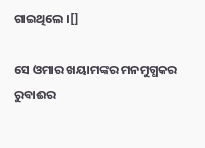ଗାଇଥିଲେ ।[]

ସେ ଓମାର ଖୟାମଙ୍କର ମନମୁଗ୍ଧକର ରୁବାଈର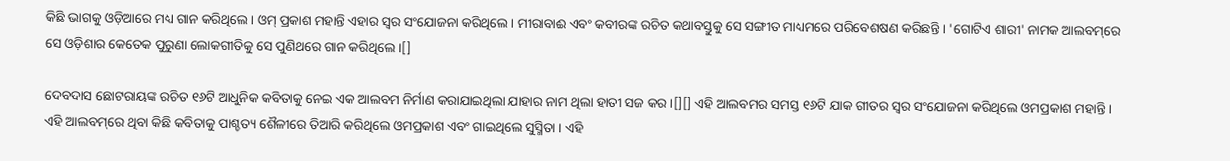କିଛି ଭାଗକୁ ଓଡ଼ିଆରେ ମଧ୍ୟ ଗାନ କରିଥିଲେ । ଓମ୍ ପ୍ରକାଶ ମହାନ୍ତି ଏହାର ସ୍ୱର ସଂଯୋଜନା କରିଥିଲେ । ମୀରାବାଈ ଏବଂ କବୀରଙ୍କ ରଚିତ କଥାବସ୍ତୁକୁ ସେ ସଙ୍ଗୀତ ମାଧ୍ୟମରେ ପରିବେଶଷଣ କରିଛନ୍ତି । 'ଗୋଟିଏ ଶାରୀ' ନାମକ ଆଲବମ୍‌ରେ ସେ ଓଡ଼ିଶାର କେତେକ ପୁରୁଣା ଲୋକଗୀତିକୁ ସେ ପୁଣିଥରେ ଗାନ କରିଥିଲେ ।[]

ଦେବଦାସ ଛୋଟରାୟଙ୍କ ରଚିତ ୧୬ଟି ଆଧୁନିକ କବିତାକୁ ନେଇ ଏକ ଆଲବମ ନିର୍ମାଣ କରାଯାଇଥିଲା ଯାହାର ନାମ ଥିଲା ‌ହାତୀ ସଜ କର‌ ।[][] ଏହି ଆଲବମର ସମସ୍ତ ୧୬ଟି ଯାକ ଗୀତର ସ୍ୱର ସଂଯୋଜନା କରିଥିଲେ ଓମ‌ପ୍ରକାଶ ମହାନ୍ତି । ଏହି ଆଲବମ୍‌ରେ ଥିବା କିଛି କବିତାକୁ ପାଶ୍ଚତ୍ୟ ଶୈଳୀରେ ତିଆରି କରିଥିଲେ ଓମ‌ପ୍ରକାଶ ଏବଂ ଗାଇଥିଲେ ସୁସ୍ମିତା । ଏହି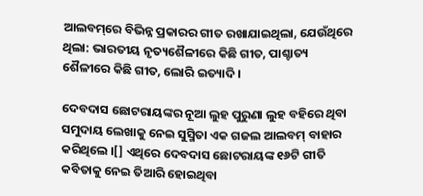ଆଲବମ୍‌ରେ ବିଭିନ୍ନ ପ୍ରକାରର ଗୀତ ରଖାଯାଇଥିଲା, ଯେଉଁଥିରେ ଥିଲା: ଭାରତୀୟ ନୃତ୍ୟଶୈଳୀରେ କିଛି ଗୀତ, ପାଶ୍ଚାତ୍ୟ ଶୈଳୀରେ କିଛି ଗୀତ, ଲୋରି ଇତ୍ୟାଦି ।

ଦେବଦାସ ଛୋଟରାୟଙ୍କର ‌ନୂଆ ଲୁହ ପୁରୁଣା ଲୁହ‌ ବ‌ହିରେ ଥିବା ସମୁଦାୟ ଲେଖାକୁ ନେଇ ସୁସ୍ମିତା ଏକ ଗଜଲ ଆଲବମ୍ ବାହାର କରିଥିଲେ ।[] ଏଥିରେ ଦେବଦାସ ଛୋଟରାୟଙ୍କ ୧୬ଟି ଗୀତି କବିତାକୁ ନେଇ ତିଆରି ହୋଇଥିବା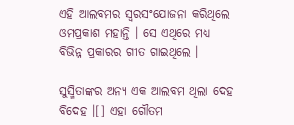ଏହି ଆଲବମର ସ୍ୱରସଂଯୋଜନା କରିଥିଲେ ଓମ‌ପ୍ରକାଶ ମହାନ୍ତି । ସେ ଏଥିରେ ମଧ୍ୟ ବିଭିନ୍ନ ପ୍ରକାରର ଗୀତ ଗାଇଥିଲେ ।

ସୁସ୍ମିତାଙ୍କର ଅନ୍ୟ ଏକ ଆଲବମ ଥିଲା ‌ଦେହ ବିଦେହ‌ ।[] ଏହା ଗୌତମ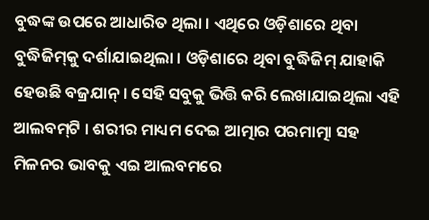ବୁଦ୍ଧଙ୍କ ଉପରେ ଆଧାରିତ ଥିଲା । ଏଥିରେ ଓଡ଼ିଶାରେ ଥିବା ବୁଦ୍ଧିଜିମ୍‌କୁ ଦର୍ଶାଯାଇଥିଲା । ଓଡ଼ିଶାରେ ଥିବା ବୁଦ୍ଧିଜିମ୍ ଯାହାକି ହେଉଛି ବଜ୍ରଯାନ୍ । ସେହି ସବୁକୁ ଭିତ୍ତି କରି ଲେଖାଯାଇଥିଲା ଏହି ଆଲବମ୍‌ଟି । ଶରୀର ମାଧ୍ୟମ ଦେଇ ଆତ୍ମାର ପରମାତ୍ମା ସ‌ହ ମିଳନର ଭାବକୁ ଏଇ ଆଲବମରେ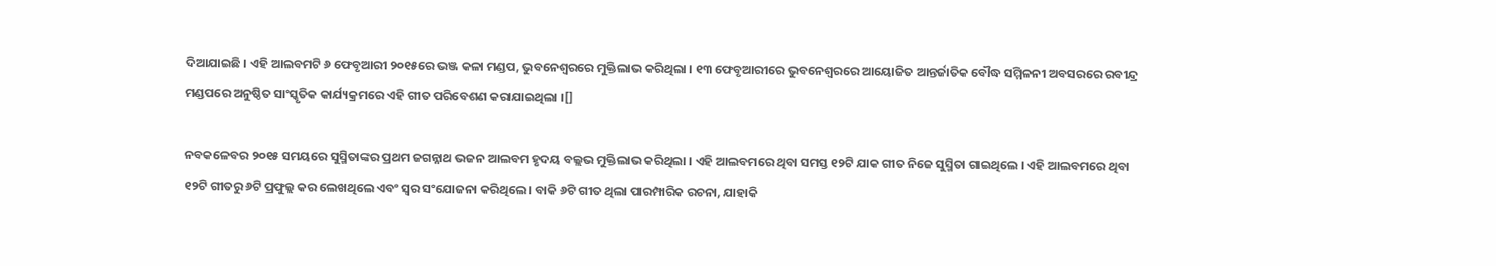ଦିଆଯାଇଛି । ଏହି ଆଲବମଟି ୬ ଫେବୃଆରୀ ୨୦୧୫ରେ ଭଞ୍ଜ କଳା ମଣ୍ଡପ, ଭୁବନେଶ୍ୱରରେ ମୁକ୍ତିଲାଭ କରିଥିଲା । ୧୩ ଫେବୃଆରୀରେ ଭୁବନେଶ୍ୱରରେ ଆୟୋଜିତ ଆନ୍ତର୍ଜାତିକ ବୌଦ୍ଧ ସମ୍ମିଳନୀ ଅବସରରେ ରବୀନ୍ଦ୍ର ମଣ୍ଡପରେ ଅନୁଷ୍ଠିତ ସାଂସ୍କୃତିକ କାର୍ଯ୍ୟକ୍ରମରେ ଏହି ଗୀତ ପରିବେଶଣ କରାଯାଇଥିଲା ।[]

ନବକଳେବର ୨୦୧୫ ସମୟରେ ସୁସ୍ମିତାଙ୍କର ପ୍ରଥମ ଜଗନ୍ନାଥ ଭଜନ ଆଲବମ ‌ହୃଦୟ ବଲ୍ଲଭ‌ ମୁକ୍ତିଲାଭ କରିଥିଲା । ଏହି ଆଲବମରେ ଥିବା ସମସ୍ତ ୧୨ଟି ଯାକ ଗୀତ ନିଜେ ସୁସ୍ମିତା ଗାଇଥିଲେ । ଏହି ଆଲବମରେ ଥିବା ୧୨ଟି ଗୀତରୁ ୬ଟି ପ୍ରଫୁଲ୍ଲ କର ଲେଖଥିଲେ ଏବଂ ସ୍ୱର ସଂଯୋଜନା କରିଥିଲେ । ବାକି ୬ଟି ଗୀତ ଥିଲା ପାରମ୍ପାରିକ ରଚନା, ଯାହାକି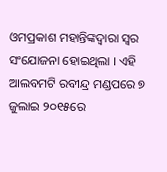ଓମପ୍ରକାଶ ମହାନ୍ତିଙ୍କଦ୍ୱାରା ସ୍ୱର ସଂଯୋଜନା ହୋଇଥିଲା । ଏହି ଆଲବମଟି ରବୀନ୍ଦ୍ର ମଣ୍ଡପରେ ୭ ଜୁଲାଇ ୨୦୧୫ରେ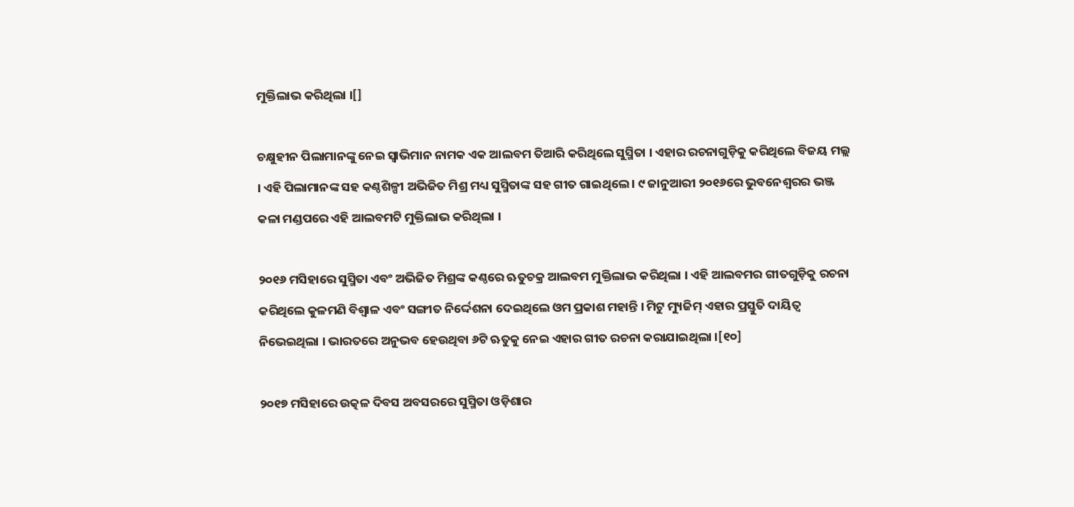ମୁକ୍ତିଲାଭ କରିଥିଲା ।[]

ଚକ୍ଷୁହୀନ ପିଲାମାନଙ୍କୁ ନେଇ ‌ସ୍ୱାଭିମାନ‌ ନାମକ ଏକ ଆଲବମ ତିଆରି କରିଥିଲେ ସୁସ୍ମିତା । ଏହାର ରଚନାଗୁଡ଼ିକୁ କରିଥିଲେ ବିଜୟ ମଲ୍ଲ । ଏହି ପିଲାମାନଙ୍କ ସ‌ହ କଣ୍ଠଶିଳ୍ପୀ ଅଭିଜିତ ମିଶ୍ର ମଧ୍ୟ ସୁସ୍ମିତାଙ୍କ ସ‌ହ ଗୀତ ଗାଇଥିଲେ । ୯ ଜାନୁଆରୀ ୨୦୧୬ରେ ଭୁବନେଶ୍ୱରର ଭଞ୍ଜ କଳା ମଣ୍ଡପରେ ଏହି ଆଲବମଟି ମୁକ୍ତିଲାଭ କରିଥିଲା ।

୨୦୧୬ ମସିହାରେ ସୁସ୍ମିତା ଏବଂ ଅଭିଜିତ ମିଶ୍ରଙ୍କ କଣ୍ଠରେ ‌ଋତୁଚକ୍ର‌ ଆଲବମ ମୁକ୍ତିଲାଭ କରିଥିଲା । ଏହି ଆଲବମର ଗୀତଗୁଡ଼ିକୁ ରଚନା କରିଥିଲେ କୁଳମଣି ବିଶ୍ୱାଳ ଏବଂ ସଙ୍ଗୀତ ନିର୍ଦ୍ଦେଶନା ଦେଇଥିଲେ ଓମ ପ୍ରକାଶ ମହାନ୍ତି । ମିଟୁ ମ୍ୟୁଜିମ୍ ଏହାର ପ୍ରସ୍ତୁତି ଦାୟିତ୍ୱ ନିଭେଇଥିଲା । ଭାରତରେ ଅନୁଭବ ହେଉଥିବା ୬ଟି ଋତୁକୁ ନେଇ ଏହାର ଗୀତ ରଚନା କରାଯାଇଥିଲା ।[୧୦]

୨୦୧୭ ମସିହାରେ ଉତ୍କଳ ଦିବସ ଅବସରରେ ସୁସ୍ମିତା ଓଡ଼ିଶାର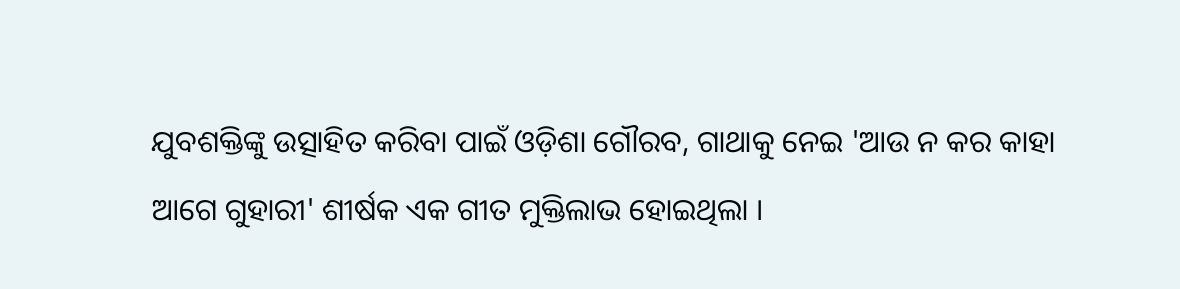ଯୁବଶକ୍ତିଙ୍କୁ ଉତ୍ସାହିତ କରିବା ପାଇଁ ଓଡ଼ିଶା ଗୌରବ, ଗାଥାକୁ ନେଇ 'ଆଉ ନ କର କାହା ଆଗେ ଗୁହାରୀ' ଶୀର୍ଷକ ଏକ ଗୀତ ମୁକ୍ତିଲାଭ ହୋଇଥିଲା ।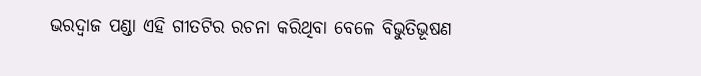ଭରଦ୍ୱାଜ ପଣ୍ଡା ଏହି ଗୀତଟିର ରଚନା କରିଥିବା ବେଳେ ବିଭୁତିଭୂଷଣ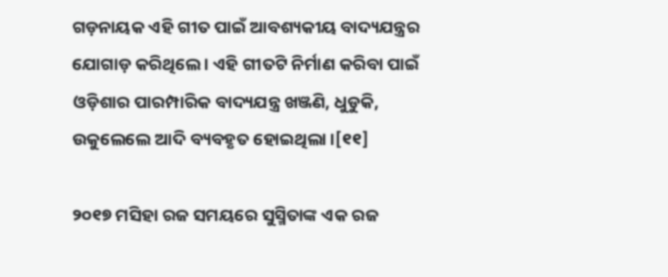ଗଡ଼ନାୟକ ଏହି ଗୀତ ପାଇଁ ଆବଶ୍ୟକୀୟ ବାଦ୍ୟଯନ୍ତ୍ରର ଯୋଗାଡ଼ କରିଥିଲେ । ଏହି ଗୀତଟି ନିର୍ମାଣ କରିବା ପାଇଁ ଓଡ଼ିଶାର ପାରମ୍ପାରିକ ବାଦ୍ୟଯନ୍ତ୍ର ଖଞ୍ଜଣି, ଧୁଡୁକି, ଉକୁଲେଲେ ଆଦି ବ୍ୟବ‌ହୃତ ହୋଇଥିଲା ।[୧୧]

୨୦୧୭ ମସିହା ରଜ ସମୟରେ ସୁସ୍ମିତାଙ୍କ ଏକ ରଜ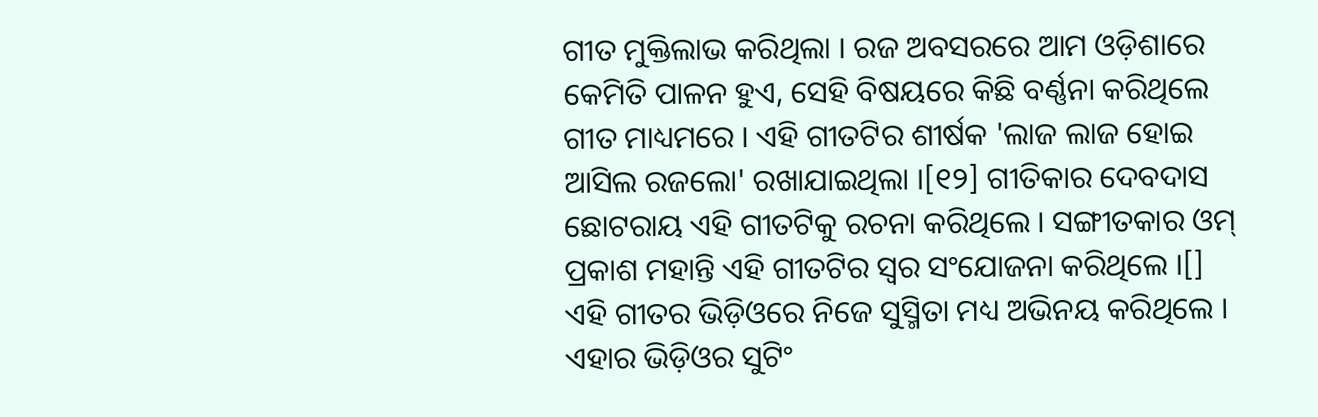ଗୀତ ମୁକ୍ତିଲାଭ କରିଥିଲା । ରଜ ଅବସରରେ ଆମ ଓଡ଼ିଶାରେ କେମିତି ପାଳନ ହୁଏ, ସେହି ବିଷୟରେ କିଛି ବର୍ଣ୍ଣନା କରିଥିଲେ ଗୀତ ମାଧ୍ୟମରେ । ଏହି ଗୀତଟିର ଶୀର୍ଷକ 'ଲାଜ ଲାଜ ହୋଇ ଆସିଲ ରଜଲୋ' ରଖାଯାଇଥିଲା ।[୧୨] ଗୀତିକାର ଦେବଦାସ ଛୋଟରାୟ ଏହି ଗୀତଟିକୁ ରଚନା କରିଥିଲେ । ସଙ୍ଗୀତକାର ଓମ୍ ପ୍ରକାଶ ମହାନ୍ତି ଏହି ଗୀତଟିର ସ୍ୱର ସଂଯୋଜନା କରିଥିଲେ ।[] ଏହି ଗୀତର ଭିଡ଼ିଓରେ ନିଜେ ସୁସ୍ମିତା ମଧ୍ୟ ଅଭିନୟ କରିଥିଲେ । ଏହାର ଭିଡ଼ିଓର ସୁଟିଂ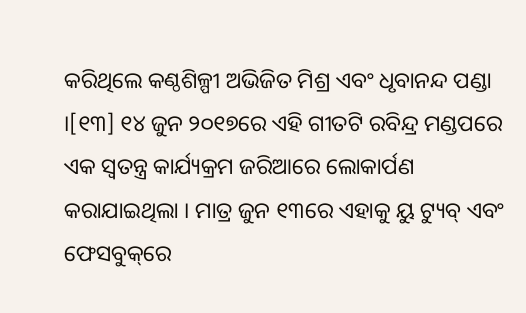କରିଥିଲେ କଣ୍ଠଶିଳ୍ପୀ ଅଭିଜିତ ମିଶ୍ର ଏବଂ ଧୃବାନନ୍ଦ ପଣ୍ଡା ।[୧୩] ୧୪ ଜୁନ ୨୦୧୭ରେ ଏହି ଗୀତଟି ରବିନ୍ଦ୍ର ମଣ୍ଡପରେ ଏକ ସ୍ୱତନ୍ତ୍ର କାର୍ଯ୍ୟକ୍ରମ ଜରିଆରେ ଲୋକାର୍ପଣ କରାଯାଇଥିଲା । ମାତ୍ର ଜୁନ ୧୩ରେ ଏହାକୁ ୟୁ ଟ୍ୟୁବ୍ ଏବଂ ଫେସବୁକ୍‌ରେ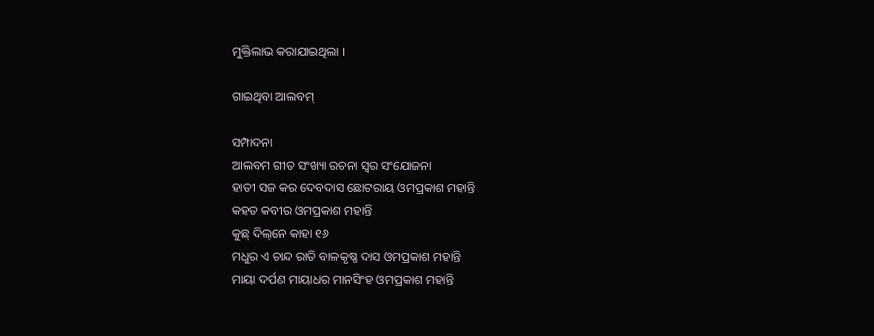ମୁକ୍ତିଲାଭ କରାଯାଇଥିଲା ।

ଗାଇଥିବା ଆଲବମ୍

ସମ୍ପାଦନା
ଆଲବମ ଗୀତ ସଂଖ୍ୟା ରଚନା ସ୍ୱର ସଂଯୋଜନା
ହାତୀ ସଜ କର ଦେବଦାସ ଛୋଟରାୟ ଓମପ୍ରକାଶ ମହାନ୍ତି
କ‌ହତ କବୀର ଓମପ୍ରକାଶ ମହାନ୍ତି
କୁଛ୍ ଦିଲ୍‌ନେ କାହା ୧୬
ମଧୁର ଏ ଚାନ୍ଦ ରାତି ବାଳକୃଷ୍ଣ ଦାସ ଓମପ୍ରକାଶ ମହାନ୍ତି
ମାୟା ଦର୍ପଣ ମାୟାଧର ମାନସିଂହ ଓମପ୍ରକାଶ ମହାନ୍ତି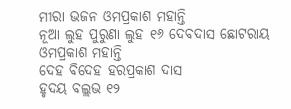ମୀରା ଭଜନ ଓମପ୍ରକାଶ ମହାନ୍ତି
ନୂଆ ଲୁହ ପୁରୁଣା ଲୁହ ୧୬ ଦେବଦାସ ଛୋଟରାୟ ଓମପ୍ରକାଶ ମହାନ୍ତି
ଦେହ ବିଦେହ ହରପ୍ରକାଶ ଦାସ
ହୃଦୟ ବଲ୍ଲଭ ୧୨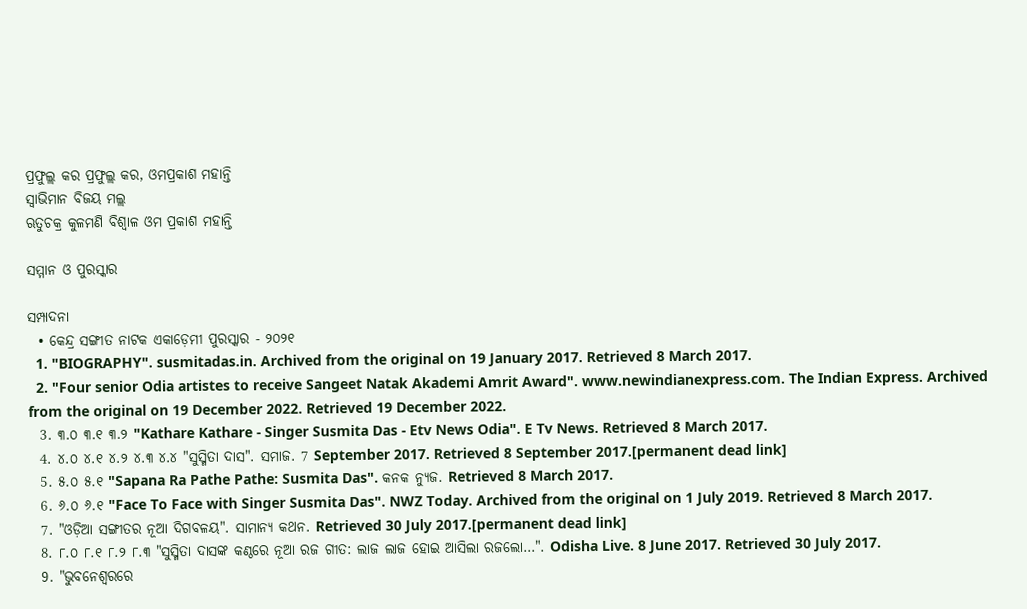ପ୍ରଫୁଲ୍ଲ କର ପ୍ରଫୁଲ୍ଲ କର, ଓମପ୍ରକାଶ ମହାନ୍ତି
ସ୍ୱାଭିମାନ ବିଜୟ ମଲ୍ଲ
ଋତୁଚକ୍ର କୁଳମଣି ବିଶ୍ୱାଳ ଓମ ପ୍ରକାଶ ମହାନ୍ତି

ସମ୍ମାନ ଓ ପୁରସ୍କାର

ସମ୍ପାଦନା
  • କେନ୍ଦ୍ର ସଙ୍ଗୀତ ନାଟକ ଏକାଡ଼େମୀ ପୁରସ୍କାର - ୨୦୨୧
  1. "BIOGRAPHY". susmitadas.in. Archived from the original on 19 January 2017. Retrieved 8 March 2017.
  2. "Four senior Odia artistes to receive Sangeet Natak Akademi Amrit Award". www.newindianexpress.com. The Indian Express. Archived from the original on 19 December 2022. Retrieved 19 December 2022.
  3. ୩.୦ ୩.୧ ୩.୨ "Kathare Kathare - Singer Susmita Das - Etv News Odia". E Tv News. Retrieved 8 March 2017.
  4. ୪.୦ ୪.୧ ୪.୨ ୪.୩ ୪.୪ "ସୁସ୍ମିତା ଦାସ". ସମାଜ. 7 September 2017. Retrieved 8 September 2017.[permanent dead link]
  5. ୫.୦ ୫.୧ "Sapana Ra Pathe Pathe: Susmita Das". କନ‌କ ନ୍ୟୁଜ. Retrieved 8 March 2017.
  6. ୬.୦ ୬.୧ "Face To Face with Singer Susmita Das". NWZ Today. Archived from the original on 1 July 2019. Retrieved 8 March 2017.
  7. "ଓଡ଼ିଆ ସଙ୍ଗୀତର ନୂଆ ଦିଗବଳୟ". ସାମାନ୍ୟ କଥନ. Retrieved 30 July 2017.[permanent dead link]
  8. ୮.୦ ୮.୧ ୮.୨ ୮.୩ "ସୁସ୍ମିତା ଦାସଙ୍କ କଣ୍ଠରେ ନୂଆ ରଜ ଗୀତ: ଲାଜ ଲାଜ ହୋଇ ଆସିଲା ରଜଲୋ…". Odisha Live. 8 June 2017. Retrieved 30 July 2017.
  9. "ଭୁବନେଶ୍ୱରରେ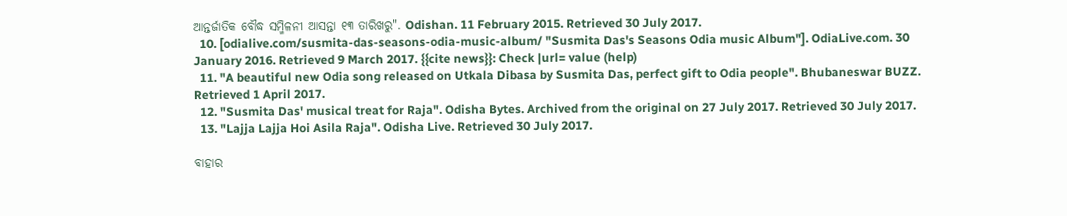ଆନ୍ତର୍ଜାତିକ ବୌଦ୍ଧ ସମ୍ମିଳନୀ ଆସନ୍ତା ୧୩ ତାରିଖରୁ". Odishan. 11 February 2015. Retrieved 30 July 2017.
  10. [odialive.com/susmita-das-seasons-odia-music-album/ "Susmita Das's Seasons Odia music Album"]. OdiaLive.com. 30 January 2016. Retrieved 9 March 2017. {{cite news}}: Check |url= value (help)
  11. "A beautiful new Odia song released on Utkala Dibasa by Susmita Das, perfect gift to Odia people". Bhubaneswar BUZZ. Retrieved 1 April 2017.
  12. "Susmita Das' musical treat for Raja". Odisha Bytes. Archived from the original on 27 July 2017. Retrieved 30 July 2017.
  13. "Lajja Lajja Hoi Asila Raja". Odisha Live. Retrieved 30 July 2017.

ବାହାର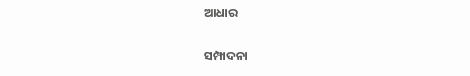ଆଧାର

ସମ୍ପାଦନା